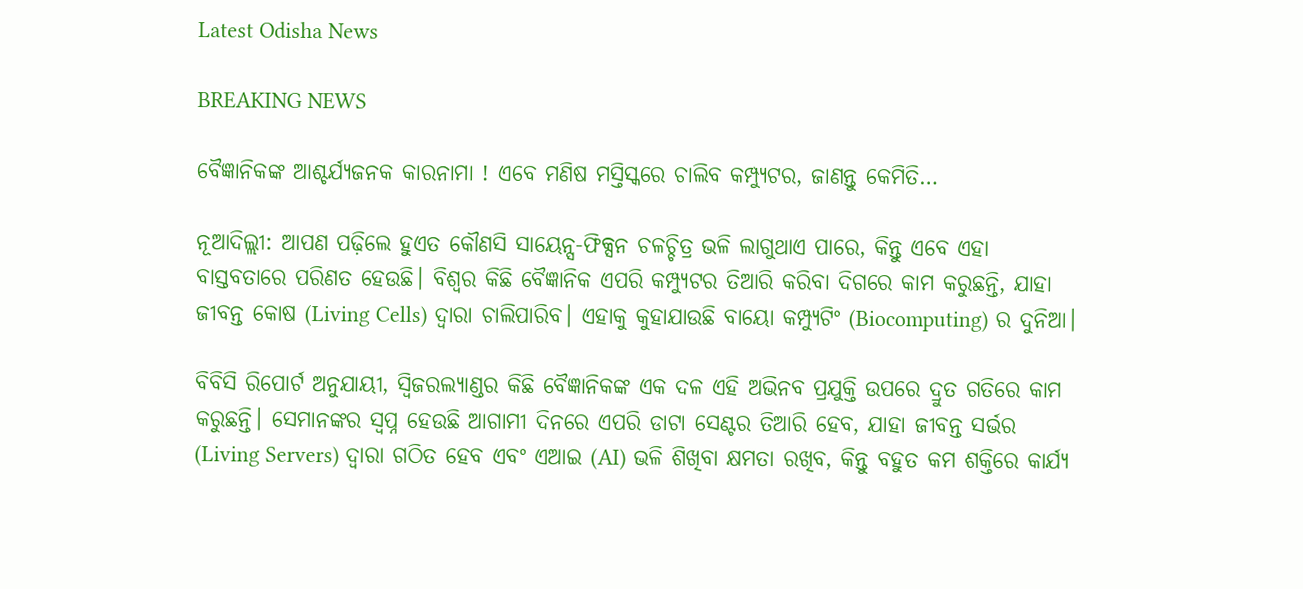Latest Odisha News

BREAKING NEWS

ବୈଜ୍ଞାନିକଙ୍କ ଆଶ୍ଚର୍ଯ୍ୟଜନକ କାରନାମା ! ଏବେ ମଣିଷ ମସ୍ତିସ୍କରେ ଚାଲିବ କମ୍ପ୍ୟୁଟର, ଜାଣନ୍ତୁ କେମିତି…

ନୂଆଦିଲ୍ଲୀ: ଆପଣ ପଢ଼ିଲେ ହୁଏତ କୌଣସି ସାୟେନ୍ସ-ଫିକ୍ସନ ଚଳଚ୍ଚିତ୍ର ଭଳି ଲାଗୁଥାଏ ପାରେ, କିନ୍ତୁ ଏବେ ଏହା ବାସ୍ତବତାରେ ପରିଣତ ହେଉଛି। ବିଶ୍ୱର କିଛି ବୈଜ୍ଞାନିକ ଏପରି କମ୍ପ୍ୟୁଟର ତିଆରି କରିବା ଦିଗରେ କାମ କରୁଛନ୍ତି, ଯାହା ଜୀବନ୍ତ କୋଷ (Living Cells) ଦ୍ୱାରା ଚାଲିପାରିବ। ଏହାକୁ କୁହାଯାଉଛି ବାୟୋ କମ୍ପ୍ୟୁଟିଂ (Biocomputing) ର ଦୁନିଆ।

ବିବିସି ରିପୋର୍ଟ ଅନୁଯାୟୀ, ସ୍ୱିଜରଲ୍ୟାଣ୍ଡର କିଛି ବୈଜ୍ଞାନିକଙ୍କ ଏକ ଦଳ ଏହି ଅଭିନବ ପ୍ରଯୁକ୍ତି ଉପରେ ଦ୍ରୁତ ଗତିରେ କାମ କରୁଛନ୍ତି। ସେମାନଙ୍କର ସ୍ୱପ୍ନ ହେଉଛି ଆଗାମୀ ଦିନରେ ଏପରି ଡାଟା ସେଣ୍ଟର ତିଆରି ହେବ, ଯାହା ଜୀବନ୍ତ ସର୍ଭର (Living Servers) ଦ୍ୱାରା ଗଠିତ ହେବ ଏବଂ ଏଆଇ (AI) ଭଳି ଶିଖିବା କ୍ଷମତା ରଖିବ, କିନ୍ତୁ ବହୁତ କମ ଶକ୍ତିରେ କାର୍ଯ୍ୟ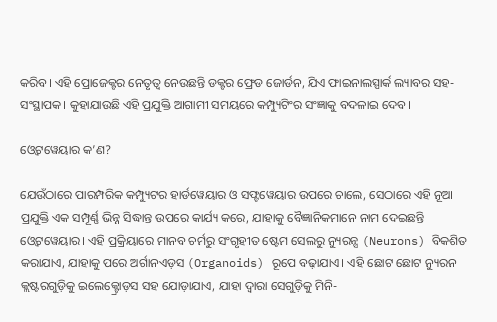କରିବ। ଏହି ପ୍ରୋଜେକ୍ଟର ନେତୃତ୍ୱ ନେଉଛନ୍ତି ଡକ୍ଟର ଫ୍ରେଡ ଜୋର୍ଡନ, ଯିଏ ଫାଇନାଲସ୍ପାର୍କ ଲ୍ୟାବର ସହ-ସଂସ୍ଥାପକ। କୁହାଯାଉଛି ଏହି ପ୍ରଯୁକ୍ତି ଆଗାମୀ ସମୟରେ କମ୍ପ୍ୟୁଟିଂର ସଂଜ୍ଞାକୁ ବଦଳାଇ ଦେବ।

ଓ୍ୱେଟୱେୟାର କ’ଣ?

ଯେଉଁଠାରେ ପାରମ୍ପରିକ କମ୍ପ୍ୟୁଟର ହାର୍ଡୱେୟାର ଓ ସଫ୍ଟୱେୟାର ଉପରେ ଚାଲେ, ସେଠାରେ ଏହି ନୂଆ ପ୍ରଯୁକ୍ତି ଏକ ସମ୍ପୂର୍ଣ୍ଣ ଭିନ୍ନ ସିଦ୍ଧାନ୍ତ ଉପରେ କାର୍ଯ୍ୟ କରେ, ଯାହାକୁ ବୈଜ୍ଞାନିକମାନେ ନାମ ଦେଇଛନ୍ତି ଓ୍ୱେଟୱେୟାର। ଏହି ପ୍ରକ୍ରିୟାରେ ମାନବ ଚର୍ମରୁ ସଂଗୃହୀତ ଷ୍ଟେମ ସେଲରୁ ନ୍ୟୁରନ୍ସ (Neurons) ବିକଶିତ କରାଯାଏ, ଯାହାକୁ ପରେ ଅର୍ଗାନଏଡ଼ସ (Organoids) ରୂପେ ବଢ଼ାଯାଏ। ଏହି ଛୋଟ ଛୋଟ ନ୍ୟୁରନ କ୍ଲଷ୍ଟରଗୁଡ଼ିକୁ ଇଲେକ୍ଟ୍ରୋଡ଼ସ ସହ ଯୋଡ଼ାଯାଏ, ଯାହା ଦ୍ୱାରା ସେଗୁଡ଼ିକୁ ମିନି-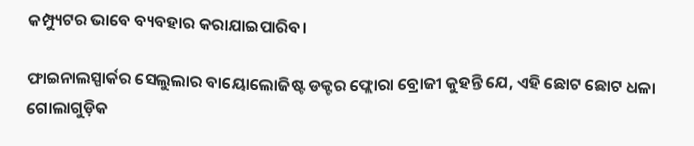କମ୍ପ୍ୟୁଟର ଭାବେ ବ୍ୟବହାର କରାଯାଇପାରିବ।

ଫାଇନାଲସ୍ପାର୍କର ସେଲୁଲାର ବାୟୋଲୋଜିଷ୍ଟ ଡକ୍ଟର ଫ୍ଲୋରା ବ୍ରୋଜୀ କୁହନ୍ତି ଯେ, ଏହି ଛୋଟ ଛୋଟ ଧଳା ଗୋଲାଗୁଡ଼ିକ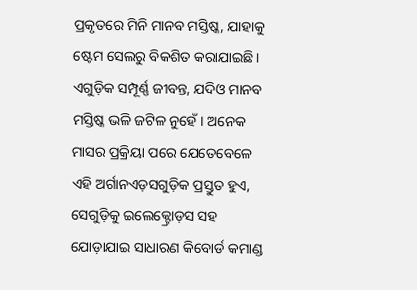ପ୍ରକୃତରେ ମିନି ମାନବ ମସ୍ତିଷ୍କ, ଯାହାକୁ ଷ୍ଟେମ ସେଲରୁ ବିକଶିତ କରାଯାଇଛି। ଏଗୁଡ଼ିକ ସମ୍ପୂର୍ଣ୍ଣ ଜୀବନ୍ତ, ଯଦିଓ ମାନବ ମସ୍ତିଷ୍କ ଭଳି ଜଟିଳ ନୁହେଁ। ଅନେକ ମାସର ପ୍ରକ୍ରିୟା ପରେ ଯେତେବେଳେ ଏହି ଅର୍ଗାନଏଡ଼ସଗୁଡ଼ିକ ପ୍ରସ୍ତୁତ ହୁଏ, ସେଗୁଡ଼ିକୁ ଇଲେକ୍ଟ୍ରୋଡ଼ସ ସହ ଯୋଡ଼ାଯାଇ ସାଧାରଣ କିବୋର୍ଡ କମାଣ୍ଡ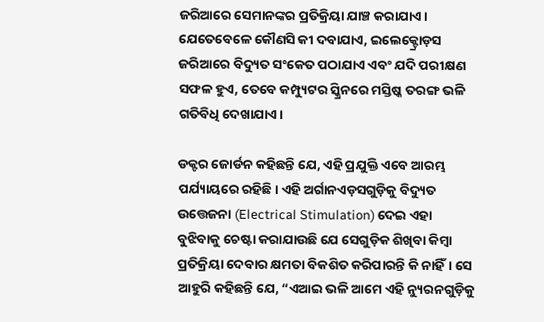ଜରିଆରେ ସେମାନଙ୍କର ପ୍ରତିକ୍ରିୟା ଯାଞ୍ଚ କରାଯାଏ। ଯେତେବେଳେ କୌଣସି କୀ ଦବାଯାଏ, ଇଲେକ୍ଟ୍ରୋଡ଼ସ ଜରିଆରେ ବିଦ୍ୟୁତ ସଂକେତ ପଠାଯାଏ ଏବଂ ଯଦି ପରୀକ୍ଷଣ ସଫଳ ହୁଏ, ତେବେ କମ୍ପ୍ୟୁଟର ସ୍କ୍ରିନରେ ମସ୍ତିଷ୍କ ତରଙ୍ଗ ଭଳି ଗତିବିଧି ଦେଖାଯାଏ।

ଡକ୍ଟର ଜୋର୍ଡନ କହିଛନ୍ତି ଯେ, ଏହି ପ୍ରଯୁକ୍ତି ଏବେ ଆରମ୍ଭ ପର୍ଯ୍ୟାୟରେ ରହିଛି। ଏହି ଅର୍ଗାନଏଡ଼ସଗୁଡ଼ିକୁ ବିଦ୍ୟୁତ ଉତ୍ତେଜନା (Electrical Stimulation) ଦେଇ ଏହା ବୁଝିବାକୁ ଚେଷ୍ଟା କରାଯାଉଛି ଯେ ସେଗୁଡ଼ିକ ଶିଖିବା କିମ୍ବା ପ୍ରତିକ୍ରିୟା ଦେବାର କ୍ଷମତା ବିକଶିତ କରିପାରନ୍ତି କି ନାହିଁ। ସେ ଆହୁରି କହିଛନ୍ତି ଯେ, “ଏଆଇ ଭଳି ଆମେ ଏହି ନ୍ୟୁରନଗୁଡ଼ିକୁ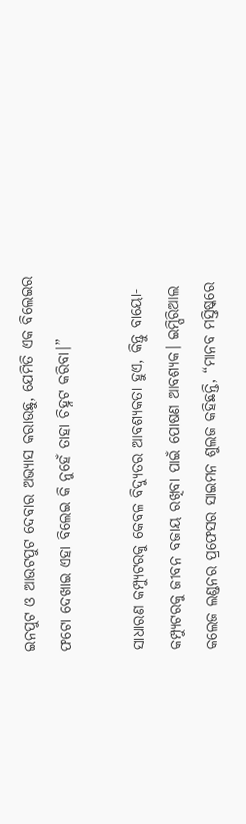ଇନପୁଟ ଓ ଆଉଟପୁଟ ଦେବାର ଅଭ୍ୟାସ କରାଉଛୁ, ଯେମିତି ଏକ ବିଲେଇର ଫଟୋ ଦେଖାଇ ଏହା ବିଲେଇ କି ନୁହେଁ ତାହା ଚିହ୍ନଟ କରିବା।”

ସାଧାରଣ କମ୍ପ୍ୟୁଟରକୁ କେବଳ ବିଦ୍ୟୁତର ଆବଶ୍ୟକତା ହୁଏ, କିନ୍ତୁ ବାୟୋ-କମ୍ପ୍ୟୁଟରକୁ ଜୀବନ ବଜାୟ ରଖିବା ପାଇଁ ପୋଷଣ ଆବଶ୍ୟକ। ଇମ୍ପିରିଆଲ କଲେଜ ଲଣ୍ଡନର ପ୍ରଫେସର ସାଇମନ ଶୁଲଜ କହିଛନ୍ତି, “ମାନବ ମସ୍ତିଷ୍କରେ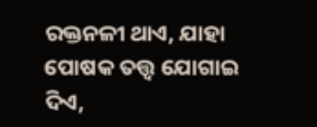ରକ୍ତନଳୀ ଥାଏ, ଯାହା ପୋଷକ ତତ୍ତ୍ୱ ଯୋଗାଇ ଦିଏ,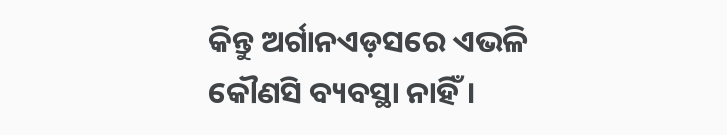କିନ୍ତୁ ଅର୍ଗାନଏଡ଼ସରେ ଏଭଳି କୌଣସି ବ୍ୟବସ୍ଥା ନାହିଁ।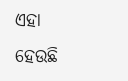ଏହା ହେଉଛି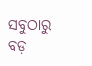ସବୁଠାରୁ ବଡ଼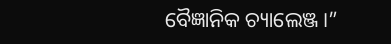ବୈଜ୍ଞାନିକ ଚ୍ୟାଲେଞ୍ଜ।”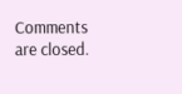Comments are closed.